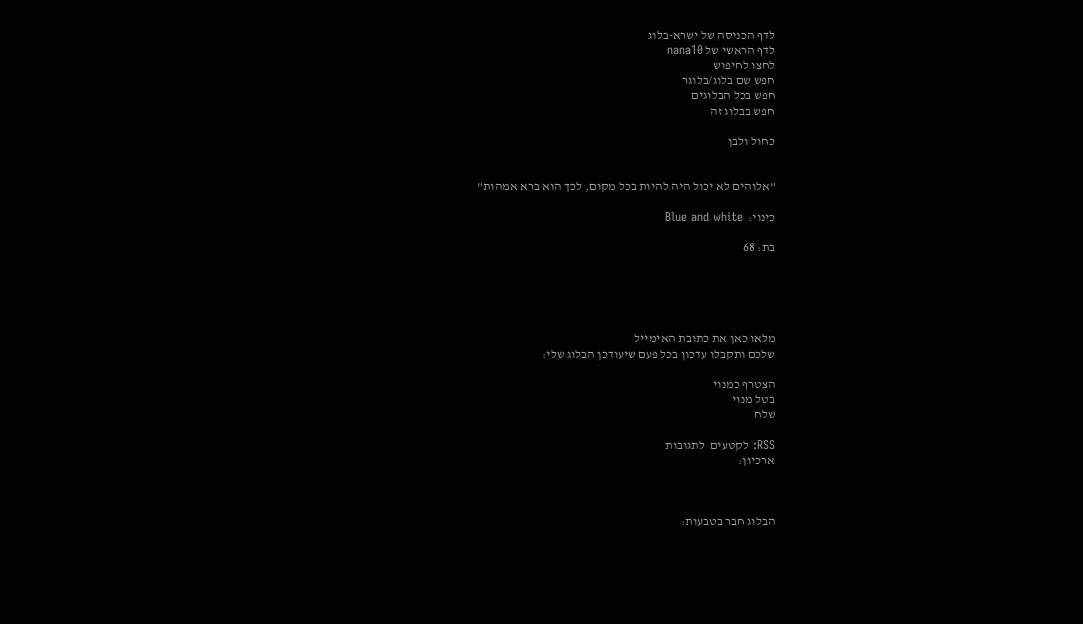לדף הכניסה של ישרא-בלוג
לדף הראשי של nana10
לחצו לחיפוש
חפש שם בלוג/בלוגר
חפש בכל הבלוגים
חפש בבלוג זה

כחול ולבן


"אלוהים לא יכול היה להיות בכל מקום, לכך הוא ברא אמהות"

כינוי:  Blue and white

בת: 68





מלאו כאן את כתובת האימייל
שלכם ותקבלו עדכון בכל פעם שיעודכן הבלוג שלי:

הצטרף כמנוי
בטל מנוי
שלח

RSS: לקטעים  לתגובות
ארכיון:



הבלוג חבר בטבעות: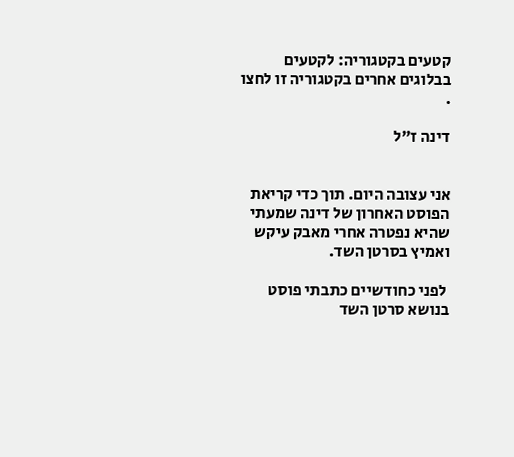קטעים בקטגוריה: לקטעים בבלוגים אחרים בקטגוריה זו לחצו .

דינה ז"ל


אני עצובה היום. תוך כדי קריאת הפוסט האחרון של דינה שמעתי שהיא נפטרה אחרי מאבק עיקש ואמיץ בסרטן השד.

 לפני כחודשיים כתבתי פוסט בנושא סרטן השד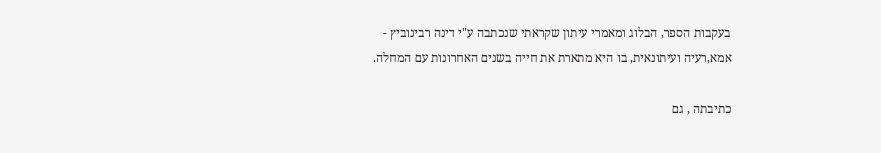בעקבות הספר, הבלוג ומאמרי עיתון שקראתי שנכתבה ע"י דינה רבינוביץ -  אמא,רעיה ועיתונאית, בו היא מתארת את חייה בשנים האחרונות עם המחלה.

כתיבתה , גם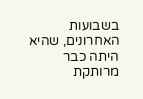בשבועות האחרונים, שהיא היתה כבר מרותקת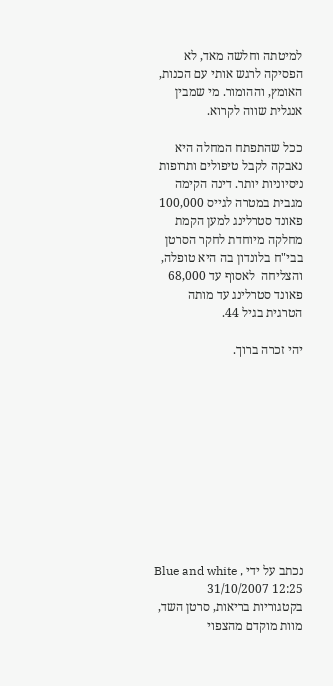למיטתה וחלשה מאד, לא הפסיקה לרגש אותי עם הכנות, האומץ, וההומור. מי שמבין אנגלית שווה לקרוא.

ככל שהתפתח המחלה היא נאבקה לקבל טיפולים ותרופות ניסיוניות יותר. דינה הקימה מגבית במטרה לגייס 100,000 פאונד סטרלינג למען הקמת מחלקה מיוחדת לחקר הסרטן בבי"ח בלונדון בה היא טופלה, והצליחה  לאסוף עד 68,000 פאונד סטרלינג עד מותה הטרגית בגיל 44.

יהי זכרה ברוך.











נכתב על ידי Blue and white , 31/10/2007 12:25   בקטגוריות בריאות, סרטן השד, מוות מוקדם מהצפוי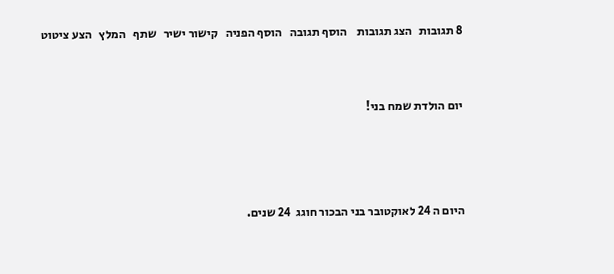8 תגובות   הצג תגובות    הוסף תגובה   הוסף הפניה   קישור ישיר   שתף   המלץ   הצע ציטוט




יום הולדת שמח בני!






היום ה 24 לאוקטובר בני הבכור חוגג  24 שנים.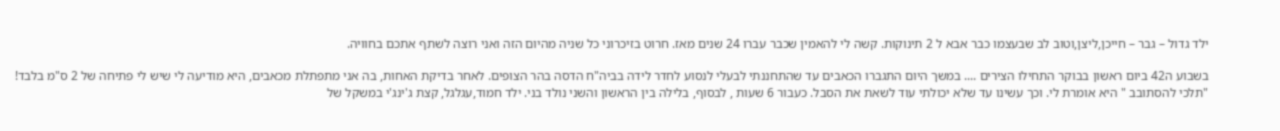ילד גדול – גבר – חייכן,ליצן,וטוב לב שבעצמו כבר אבא ל 2 תינוקות. קשה לי להאמין שכבר עברו 24 שנים מאז. חרוט בזיכרוני כל שניה מהיום הזה ואני רוצה לשתף אתכם בחוויה.

בשבוע ה42 ביום ראשון בבוקר התחילו הצירים .... במשך היום התגברו הכאבים עד שהתחננתי לבעלי לנסוע לחדר לידה בביה"ח הדסה בהר הצופים. לאחר בדיקת האחות, בה אני מתפתלת מכאבים, היא מודיעה לי שיש לי פתיחה של 2 ס"מ בלבד! "תלכי להסתובב " היא אומרת לי. וכך עשינו עד שלא יכולתי עוד לשאת את הסבל. כעבור 6 שעות , לבסוף, בלילה בין הראשון והשני נולד בני. ילד חמוד,עגלגל, קצת ג'ינג'י במשקל של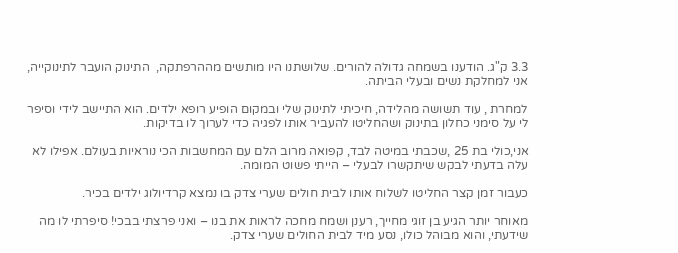3.3 ק"ג. הודענו בשמחה גדולה להורים. שלושתנו היו מותשים מההרפתקה,  התינוק הועבר לתינוקייה, אני למחלקת נשים ובעלי הביתה.

למחרת , עוד תשושה מהלידה, חיכיתי לתינוק שלי ובמקום הופיע רופא ילדים. הוא התיישב לידי וסיפר לי על סימני כחלון בתינוק ושהחליטו להעביר אותו לפגיה כדי לערוך לו בדיקות.

אני,כולי בת 25 ,שכבתי במיטה לבד, קפואה מרוב הלם עם המחשבות הכי נוראיות בעולם. אפילו לא עלה בדעתי לבקש שיתקשרו לבעלי – הייתי פשוט המומה.

כעבור זמן קצר החליטו לשלוח אותו לבית חולים שערי צדק בו נמצא קרדיולוג ילדים בכיר.

מאוחר יותר הגיע בן זוגי מחייך, רענן ושמח מחכה לראות את בנו – ואני פרצתי בבכי! סיפרתי לו מה שידעתי, והוא מבוהל כולו, נסע מיד לבית החולים שערי צדק.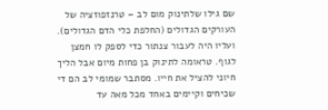שם גילו שלתינוק מום לב – טרנזפוזציה של העורקים הגדולים (החלפת כלי הדם הגדולים). ועליו היה לעבור צנתור כדי לספק לו חמצן לגוף. טראומה לתינוק בן פחות מיום אבל הליך חיוני להציל את חייו. מסתבר שמומי לב הם די שכיחים וקיימים באחד מכל מאה עד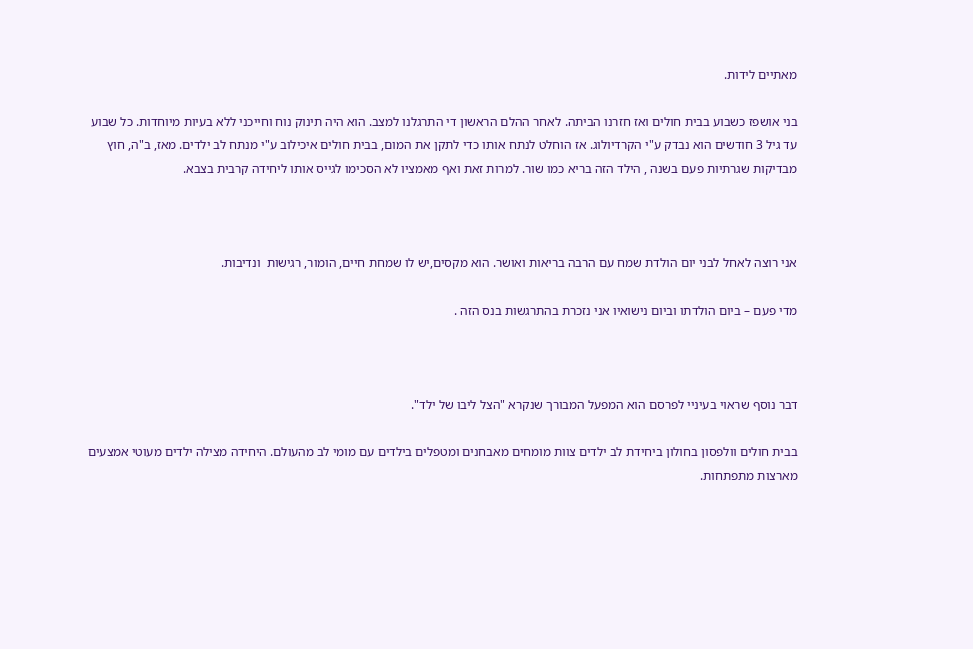מאתיים לידות.

בני אושפז כשבוע בבית חולים ואז חזרנו הביתה. לאחר ההלם הראשון די התרגלנו למצב. הוא היה תינוק נוח וחייכני ללא בעיות מיוחדות. כל שבוע עד גיל 3 חודשים הוא נבדק ע"י הקרדיולוג. אז הוחלט לנתח אותו כדי לתקן את המום, בבית חולים איכילוב ע"י מנתח לב ילדים. מאז, ב"ה, חוץ מבדיקות שגרתיות פעם בשנה , הילד הזה בריא כמו שור. למרות זאת ואף מאמציו לא הסכימו לגייס אותו ליחידה קרבית בצבא.



אני רוצה לאחל לבני יום הולדת שמח עם הרבה בריאות ואושר. הוא מקסים,יש לו שמחת חיים, הומור, רגישות  ונדיבות.

מדי פעם – ביום הולדתו וביום נישואיו אני נזכרת בהתרגשות בנס הזה .



דבר נוסף שראוי בעיניי לפרסם הוא המפעל המבורך שנקרא "הצל ליבו של ילד".

בבית חולים וולפסון בחולון ביחידת לב ילדים צוות מומחים מאבחנים ומטפלים בילדים עם מומי לב מהעולם. היחידה מצילה ילדים מעוטי אמצעים מארצות מתפתחות.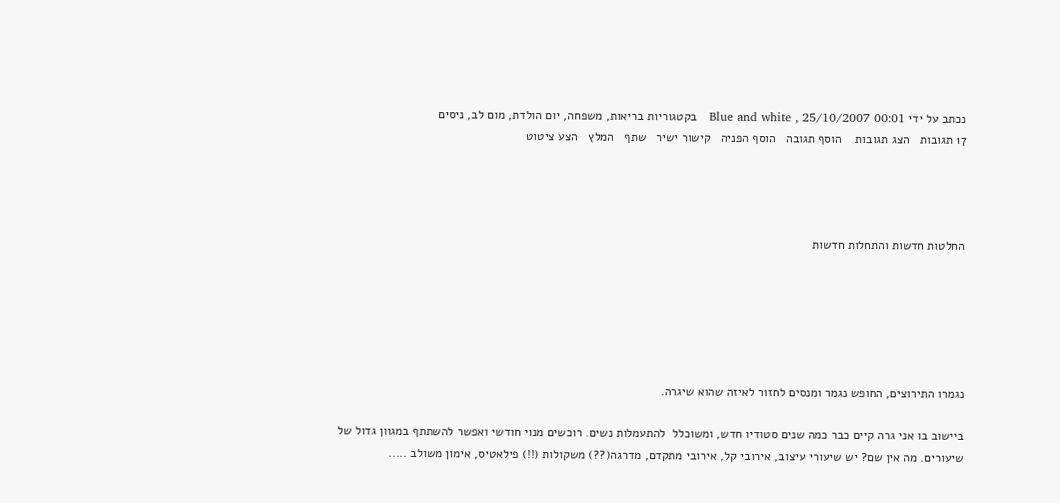נכתב על ידי Blue and white , 25/10/2007 00:01   בקטגוריות בריאות, משפחה, יום הולדת, מום לב, ניסים
17 תגובות   הצג תגובות    הוסף תגובה   הוסף הפניה   קישור ישיר   שתף   המלץ   הצע ציטוט




החלטות חדשות והתחלות חדשות






נגמרו התירוצים, החופש נגמר ומנסים לחזור לאיזה שהוא שיגרה.

ביישוב בו אני גרה קיים כבר כמה שנים סטודיו חדש, ומשוכלל  להתעמלות נשים. רוכשים מנוי חודשי ואפשר להשתתף במגוון גדול של שיעורים. מה אין שם? יש שיעורי עיצוב, אירובי קל, אירובי מתקדם, מדרגה(??) משקולות (!!) פילאטיס, אימון משולב .....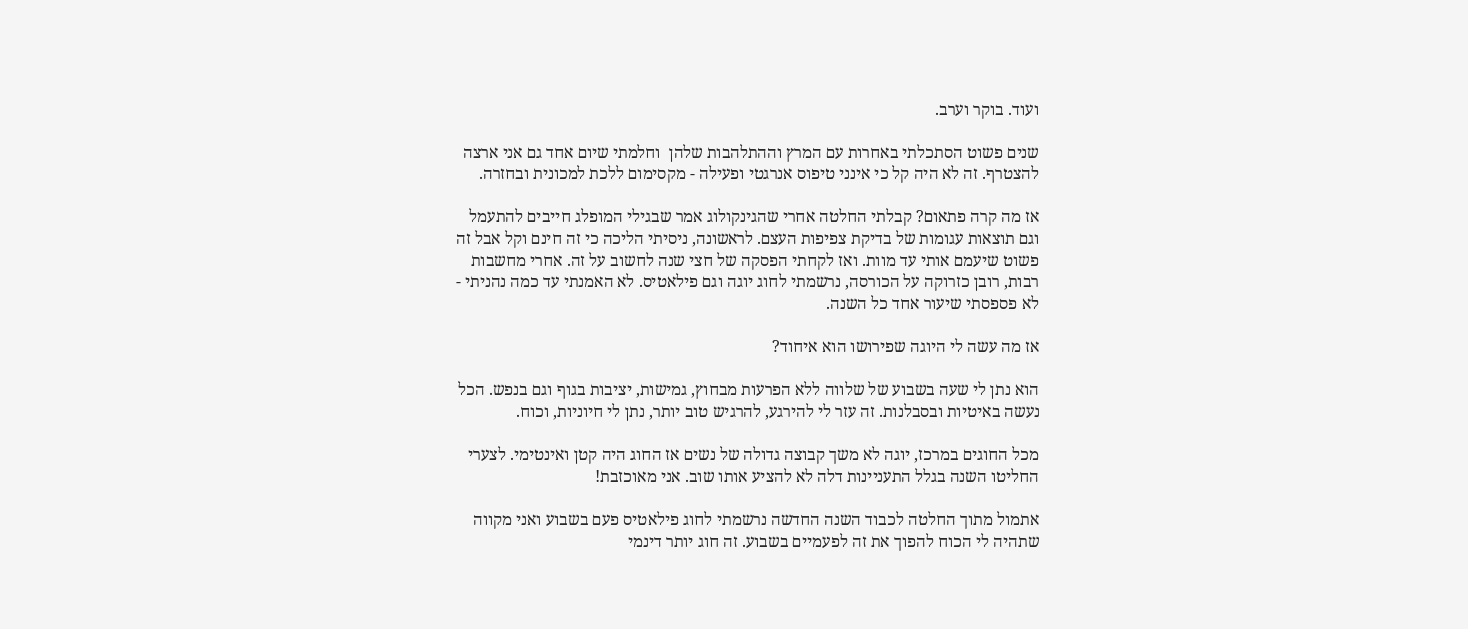ועוד. בוקר וערב.

שנים פשוט הסתכלתי באחרות עם המרץ וההתלהבות שלהן  וחלמתי שיום אחד גם אני ארצה להצטרף. זה לא היה קל כי אינני טיפוס אנרגטי ופעילה - מקסימום ללכת למכונית ובחזרה.

אז מה קרה פתאום? קבלתי החלטה אחרי שהגינקולוג אמר שבגילי המופלג חייבים להתעמל וגם תוצאות עגומות של בדיקת צפיפות העצם. לראשונה, ניסיתי הליכה כי זה חינם וקל אבל זה פשוט שיעמם אותי עד מוות. ואז לקחתי הפסקה של חצי שנה לחשוב על זה. אחרי מחשבות רבות, רובן כזרוקה על הכורסה, נרשמתי לחוג יוגה וגם פילאטיס. לא האמנתי עד כמה נהניתי - לא פספסתי שיעור אחד כל השנה.

אז מה עשה לי היוגה שפירושו הוא איחוד?

הוא נתן לי שעה בשבוע של שלווה ללא הפרעות מבחוץ, גמישות, יציבות בגוף וגם בנפש. הכל נעשה באיטיות ובסבלנות. זה עזר לי להירגע, להרגיש טוב יותר, נתן לי חיוניות, וכוח.

מכל החוגים במרכז, יוגה לא משך קבוצה גדולה של נשים אז החוג היה קטן ואינטימי. לצערי החליטו השנה בגלל התעניינות דלה לא להציע אותו שוב. אני מאוכזבת!

אתמול מתוך החלטה לכבוד השנה החדשה נרשמתי לחוג פילאטיס פעם בשבוע ואני מקווה שתהיה לי הכוח להפוך את זה לפעמיים בשבוע. זה חוג יותר דינמי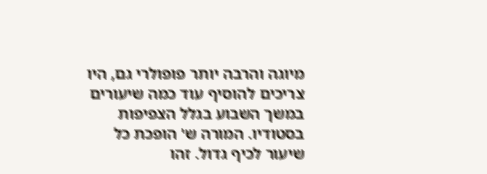מיוגה והרבה יותר פופולרי גם, היו צריכים להוסיף עוד כמה שיעורים במשך השבוע בגלל הצפיפות בסטודיו. המורה ש' הופכת כל שיעור לכיף גדול. זהו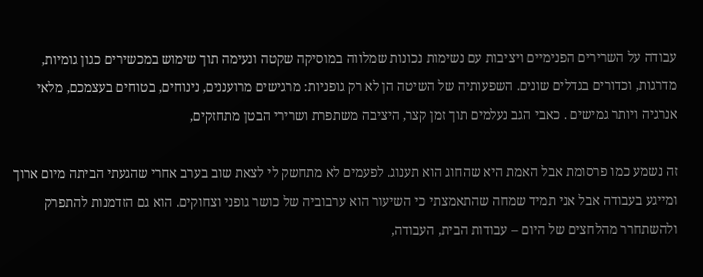עבודה על השרירים הפנימיים ויציבות עם נשימות נכונות שמלווה במוסיקה שקטה ונעימה תוך שימוש במכשירים כגון גומיות, מדרגות, וכדורים בגדלים שונים. השפעותיה של השיטה הן לא רק גופניות: מרגישים מרועננים, נינוחים, בטוחים בעצמכם, מלאי אנרגיה ויותר גמישים . כאבי הגב נעלמים תוך זמן קצר, היציבה משתפרת ושרירי הבטן מתחזקים,

זה נשמע כמו פרסומת אבל האמת היא שהחוג הוא תענוג. לפעמים לא מתחשק לי לצאת שוב בערב אחרי שהגעתי הביתה מיום ארוך ומייגע בעבודה אבל אני תמיד שמחה שהתאמצתי כי השיעור הוא ערבוביה של כושר גופני וצחוקים. הוא גם הזדמנות להתפרק ולהשתחרר מהלחצים של היום – עבודות הבית, העבודה,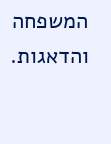המשפחה והדאגות.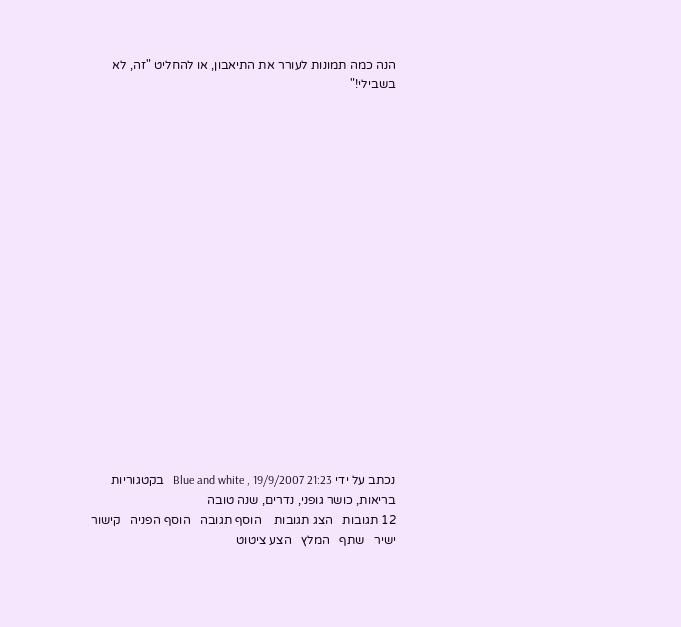הנה כמה תמונות לעורר את התיאבון, או להחליט "זה, לא בשבילי!"



















נכתב על ידי Blue and white , 19/9/2007 21:23   בקטגוריות בריאות, כושר גופני, נדרים, שנה טובה
12 תגובות   הצג תגובות    הוסף תגובה   הוסף הפניה   קישור ישיר   שתף   המלץ   הצע ציטוט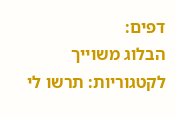דפים:
הבלוג משוייך לקטגוריות: תרשו לי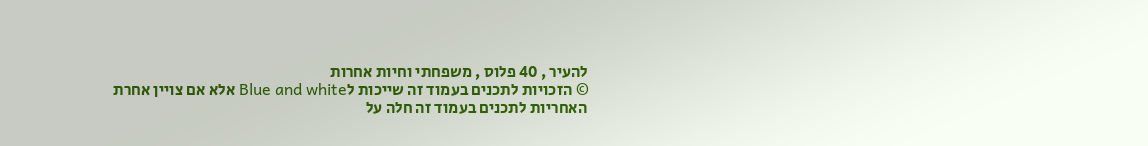להעיר , 40 פלוס , משפחתי וחיות אחרות
© הזכויות לתכנים בעמוד זה שייכות לBlue and white אלא אם צויין אחרת
האחריות לתכנים בעמוד זה חלה על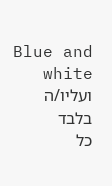Blue and white ועליו/ה בלבד
כל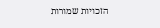הזכויות שמורות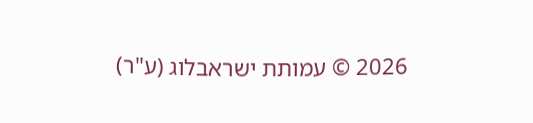2026 © עמותת ישראבלוג (ע"ר)